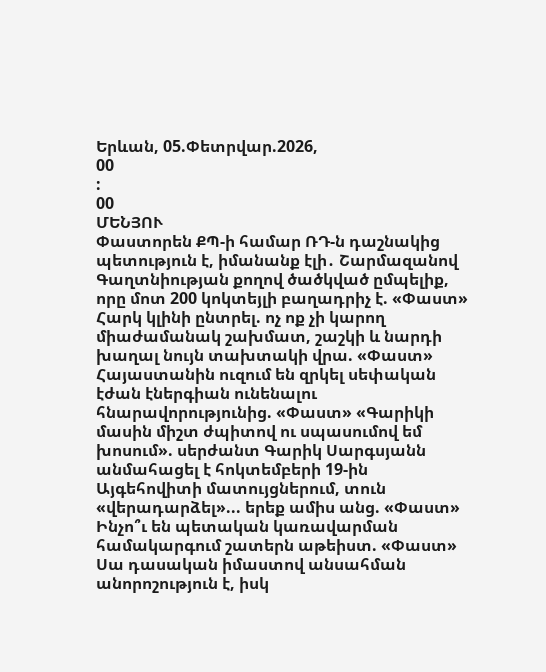Երևան, 05.Փետրվար.2026,
00
:
00
ՄԵՆՅՈՒ
Փաստորեն ՔՊ-ի համար ՌԴ-ն դաշնակից պետություն է, իմանանք էլի․ Շարմազանով Գաղտնիության քողով ծածկված ըմպելիք, որը մոտ 200 կոկտեյլի բաղադրիչ է. «Փաստ» Հարկ կլինի ընտրել. ոչ ոք չի կարող միաժամանակ շախմատ, շաշկի և նարդի խաղալ նույն տախտակի վրա. «Փաստ» Հայաստանին ուզում են զրկել սեփական էժան էներգիան ունենալու հնարավորությունից. «Փաստ» «Գարիկի մասին միշտ ժպիտով ու սպասումով եմ խոսում». սերժանտ Գարիկ Սարգսյանն անմահացել է հոկտեմբերի 19-ին Այգեհովիտի մատույցներում, տուն «վերադարձել»... երեք ամիս անց. «Փաստ» Ինչո՞ւ են պետական կառավարման համակարգում շատերն աթեիստ. «Փաստ» Սա դասական իմաստով անսահման անորոշություն է, իսկ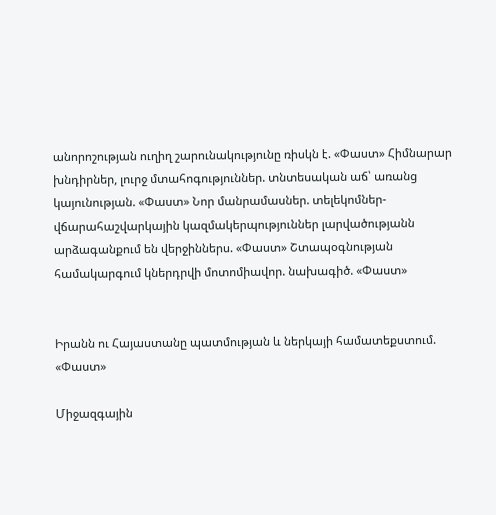անորոշության ուղիղ շարունակությունը ռիսկն է. «Փաստ» Հիմնարար խնդիրներ, լուրջ մտահոգություններ. տնտեսական աճ՝ առանց կայունության. «Փաստ» Նոր մանրամասներ. տելեկոմներ-վճարահաշվարկային կազմակերպություններ լարվածությանն արձագանքում են վերջիններս. «Փաստ» Շտապօգնության համակարգում կներդրվի մոտոմիավոր. նախագիծ. «Փաստ»


Իրանն ու Հայաստանը պատմության և ներկայի համատեքստում. «Փաստ»

Միջազգային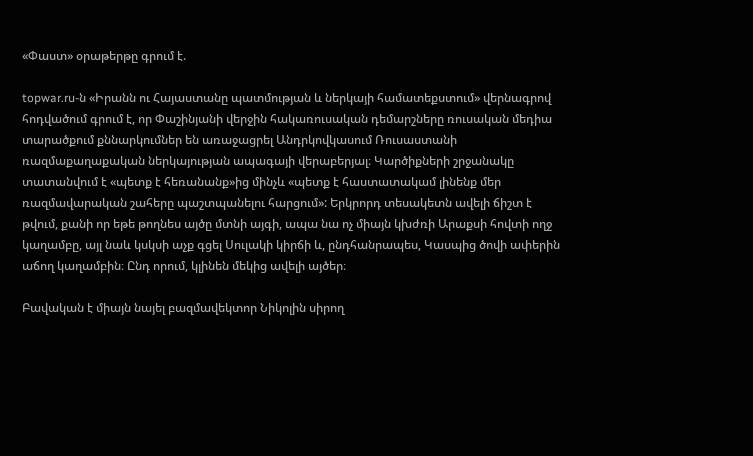«Փաստ» օրաթերթը գրում է.

topwar.ru-ն «Իրանն ու Հայաստանը պատմության և ներկայի համատեքստում» վերնագրով հոդվածում գրում է, որ Փաշինյանի վերջին հակառուսական դեմարշները ռուսական մեդիա տարածքում քննարկումներ են առաջացրել Անդրկովկասում Ռուսաստանի ռազմաքաղաքական ներկայության ապագայի վերաբերյալ։ Կարծիքների շրջանակը տատանվում է «պետք է հեռանանք»ից մինչև «պետք է հաստատակամ լինենք մեր ռազմավարական շահերը պաշտպանելու հարցում»: Երկրորդ տեսակետն ավելի ճիշտ է թվում, քանի որ եթե թողնես այծը մտնի այգի, ապա նա ոչ միայն կխժռի Արաքսի հովտի ողջ կաղամբը, այլ նաև կսկսի աչք գցել Սուլակի կիրճի և, ընդհանրապես, Կասպից ծովի ափերին աճող կաղամբին։ Ընդ որում, կլինեն մեկից ավելի այծեր։

Բավական է միայն նայել բազմավեկտոր Նիկոլին սիրող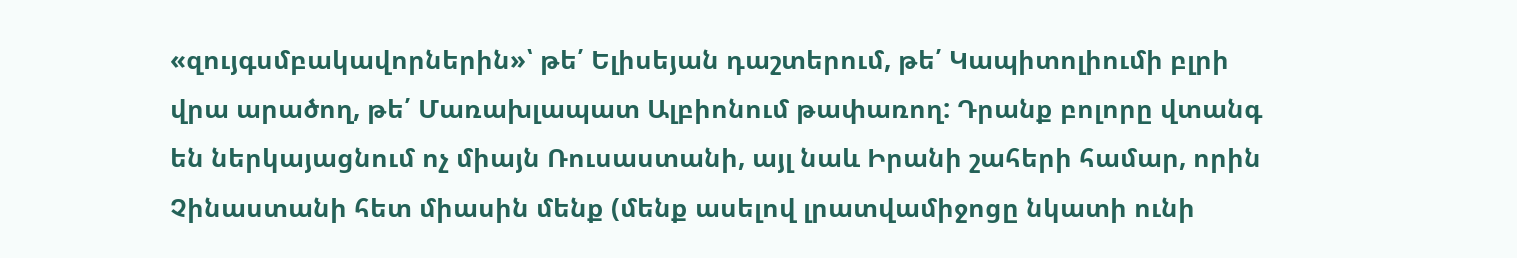«զույգսմբակավորներին»՝ թե՛ Ելիսեյան դաշտերում, թե՛ Կապիտոլիումի բլրի վրա արածող, թե՛ Մառախլապատ Ալբիոնում թափառող: Դրանք բոլորը վտանգ են ներկայացնում ոչ միայն Ռուսաստանի, այլ նաև Իրանի շահերի համար, որին Չինաստանի հետ միասին մենք (մենք ասելով լրատվամիջոցը նկատի ունի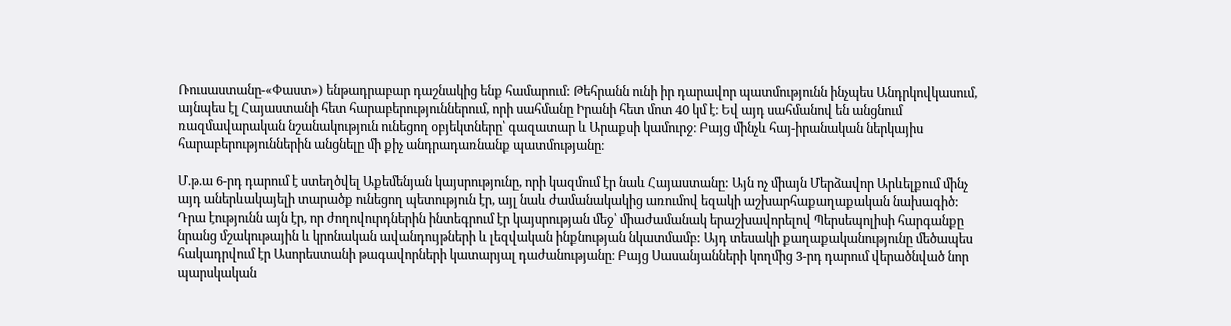Ռուսաստանը-«Փաստ») ենթադրաբար դաշնակից ենք համարում: Թեհրանն ունի իր դարավոր պատմությունն ինչպես Անդրկովկասում, այնպես էլ Հայաստանի հետ հարաբերություններում, որի սահմանը Իրանի հետ մոտ 40 կմ է։ Եվ այդ սահմանով են անցնում ռազմավարական նշանակություն ունեցող օբյեկտները՝ գազատար և Արաքսի կամուրջ։ Բայց մինչև հայ-իրանական ներկայիս հարաբերություններին անցնելը մի քիչ անդրադառնանք պատմությանը։

Մ.թ.ա 6-րդ դարում է ստեղծվել Աքեմենյան կայսրությունը, որի կազմում էր նաև Հայաստանը: Այն ոչ միայն Մերձավոր Արևելքում մինչ այդ աներևակայելի տարածք ունեցող պետություն էր, այլ նաև ժամանակակից առումով եզակի աշխարհաքաղաքական նախագիծ: Դրա էությունն այն էր, որ ժողովուրդներին ինտեգրում էր կայսրության մեջ՝ միաժամանակ երաշխավորելով Պերսեպոլիսի հարգանքը նրանց մշակութային և կրոնական ավանդույթների և լեզվական ինքնության նկատմամբ: Այդ տեսակի քաղաքականությունը մեծապես հակադրվում էր Ասորեստանի թագավորների կատարյալ դաժանությանը։ Բայց Սասանյանների կողմից 3-րդ դարում վերածնված նոր պարսկական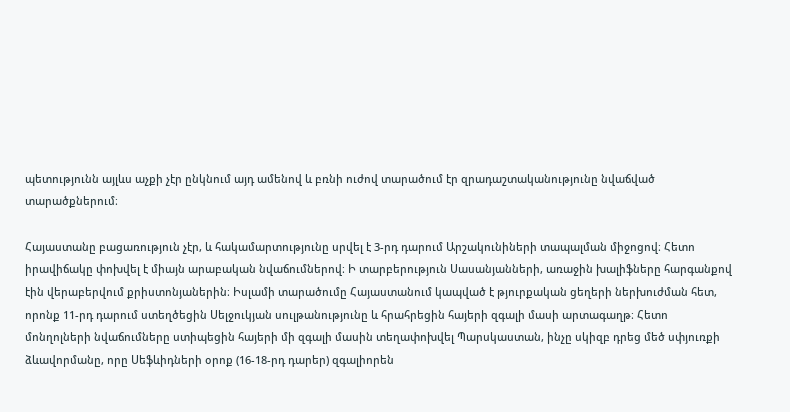պետությունն այլևս աչքի չէր ընկնում այդ ամենով և բռնի ուժով տարածում էր զրադաշտականությունը նվաճված տարածքներում։

Հայաստանը բացառություն չէր, և հակամարտությունը սրվել է 3-րդ դարում Արշակունիների տապալման միջոցով։ Հետո իրավիճակը փոխվել է միայն արաբական նվաճումներով։ Ի տարբերություն Սասանյանների, առաջին խալիֆները հարգանքով էին վերաբերվում քրիստոնյաներին։ Իսլամի տարածումը Հայաստանում կապված է թյուրքական ցեղերի ներխուժման հետ, որոնք 11-րդ դարում ստեղծեցին Սելջուկյան սուլթանությունը և հրահրեցին հայերի զգալի մասի արտագաղթ։ Հետո մոնղոլների նվաճումները ստիպեցին հայերի մի զգալի մասին տեղափոխվել Պարսկաստան, ինչը սկիզբ դրեց մեծ սփյուռքի ձևավորմանը, որը Սեֆևիդների օրոք (16-18-րդ դարեր) զգալիորեն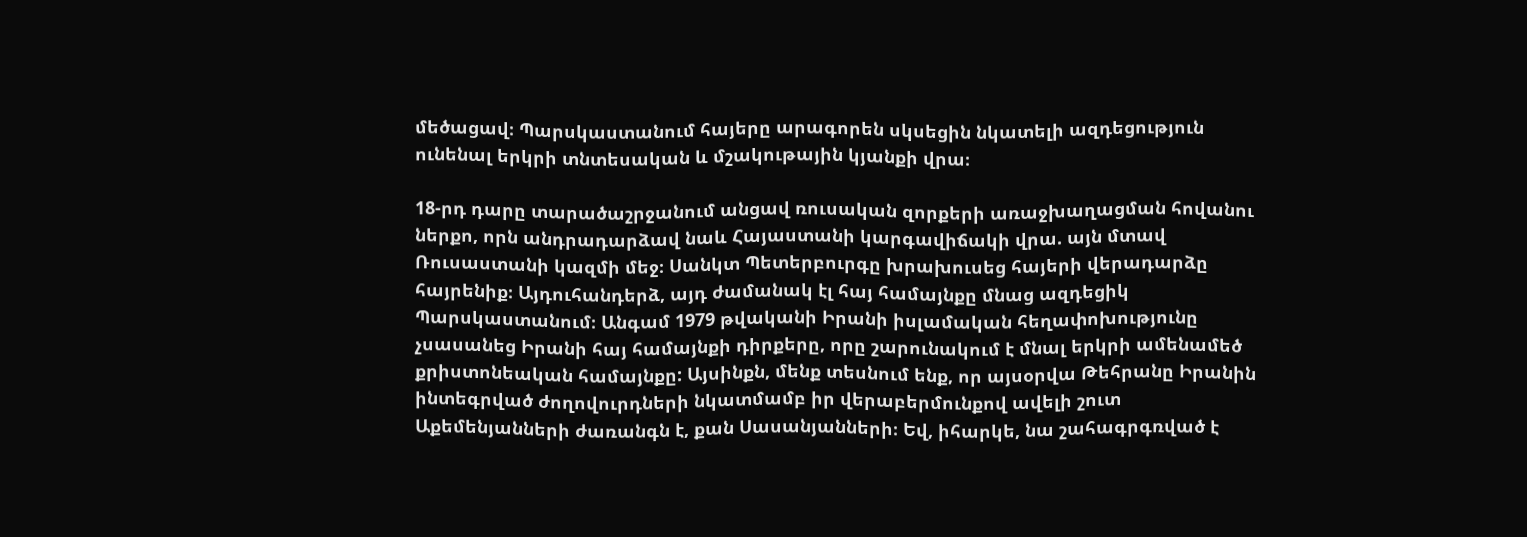մեծացավ։ Պարսկաստանում հայերը արագորեն սկսեցին նկատելի ազդեցություն ունենալ երկրի տնտեսական և մշակութային կյանքի վրա։

18-րդ դարը տարածաշրջանում անցավ ռուսական զորքերի առաջխաղացման հովանու ներքո, որն անդրադարձավ նաև Հայաստանի կարգավիճակի վրա. այն մտավ Ռուսաստանի կազմի մեջ։ Սանկտ Պետերբուրգը խրախուսեց հայերի վերադարձը հայրենիք։ Այդուհանդերձ, այդ ժամանակ էլ հայ համայնքը մնաց ազդեցիկ Պարսկաստանում։ Անգամ 1979 թվականի Իրանի իսլամական հեղափոխությունը չսասանեց Իրանի հայ համայնքի դիրքերը, որը շարունակում է մնալ երկրի ամենամեծ քրիստոնեական համայնքը: Այսինքն, մենք տեսնում ենք, որ այսօրվա Թեհրանը Իրանին ինտեգրված ժողովուրդների նկատմամբ իր վերաբերմունքով ավելի շուտ Աքեմենյանների ժառանգն է, քան Սասանյանների։ Եվ, իհարկե, նա շահագրգռված է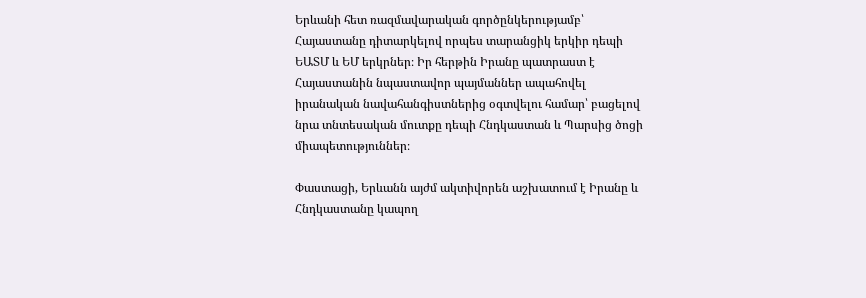Երևանի հետ ռազմավարական գործընկերությամբ՝ Հայաստանը դիտարկելով որպես տարանցիկ երկիր դեպի ԵԱՏՄ և ԵՄ երկրներ։ Իր հերթին Իրանը պատրաստ է Հայաստանին նպաստավոր պայմաններ ապահովել իրանական նավահանգիստներից օգտվելու համար՝ բացելով նրա տնտեսական մուտքը դեպի Հնդկաստան և Պարսից ծոցի միապետություններ։

Փաստացի, Երևանն այժմ ակտիվորեն աշխատում է Իրանը և Հնդկաստանը կապող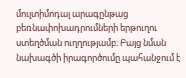մուլտիմոդալ արագընթաց բեռնափոխադրումների երթուղու ստեղծման ուղղությամբ։ Բայց նման նախագծի իրագործումը պահանջում է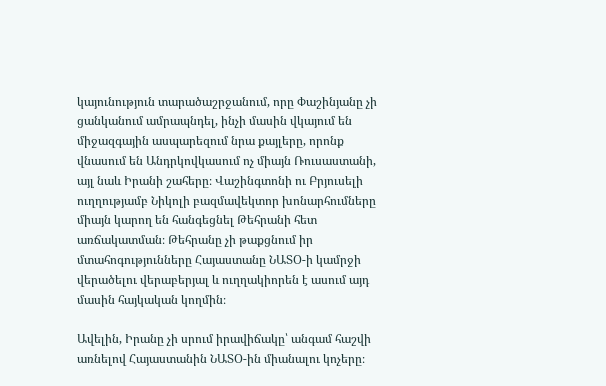կայունություն տարածաշրջանում, որը Փաշինյանը չի ցանկանում ամրապնդել, ինչի մասին վկայում են միջազգային ասպարեզում նրա քայլերը, որոնք վնասում են Անդրկովկասում ոչ միայն Ռուսաստանի, այլ նաև Իրանի շահերը։ Վաշինգտոնի ու Բրյուսելի ուղղությամբ Նիկոլի բազմավեկտոր խոնարհումները միայն կարող են հանգեցնել Թեհրանի հետ առճակատման։ Թեհրանը չի թաքցնում իր մտահոգությունները Հայաստանը ՆԱՏՕ-ի կամրջի վերածելու վերաբերյալ և ուղղակիորեն է ասում այդ մասին հայկական կողմին։

Ավելին, Իրանը չի սրում իրավիճակը՝ անգամ հաշվի առնելով Հայաստանին ՆԱՏՕ-ին միանալու կոչերը։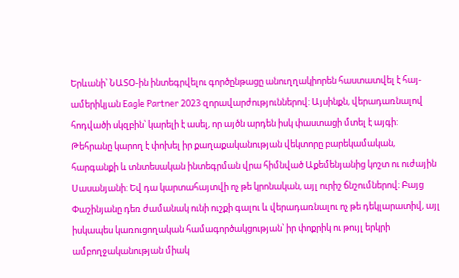Երևանի՝ ՆԱՏՕ-ին ինտեգրվելու գործընթացը անուղղակիորեն հաստատվել է հայ-ամերիկյան Eagle Partner 2023 զորավարժություններով: Այսինքն, վերադառնալով հոդվածի սկզբին՝ կարելի է ասել, որ այծն արդեն իսկ փաստացի մտել է այգի: Թեհրանը կարող է փոխել իր քաղաքականության վեկտորը բարեկամական, հարգանքի և տնտեսական ինտեգրման վրա հիմնված Աքեմենյանից կոշտ ու ուժային Սասանյանի: Եվ դա կարտահայտվի ոչ թե կրոնական, այլ ուրիշ ճնշումներով։ Բայց Փաշինյանը դեռ ժամանակ ունի ուշքի գալու և վերադառնալու ոչ թե դեկլարատիվ, այլ իսկապես կառուցողական համագործակցության՝ իր փոքրիկ ու թույլ երկրի ամբողջականության միակ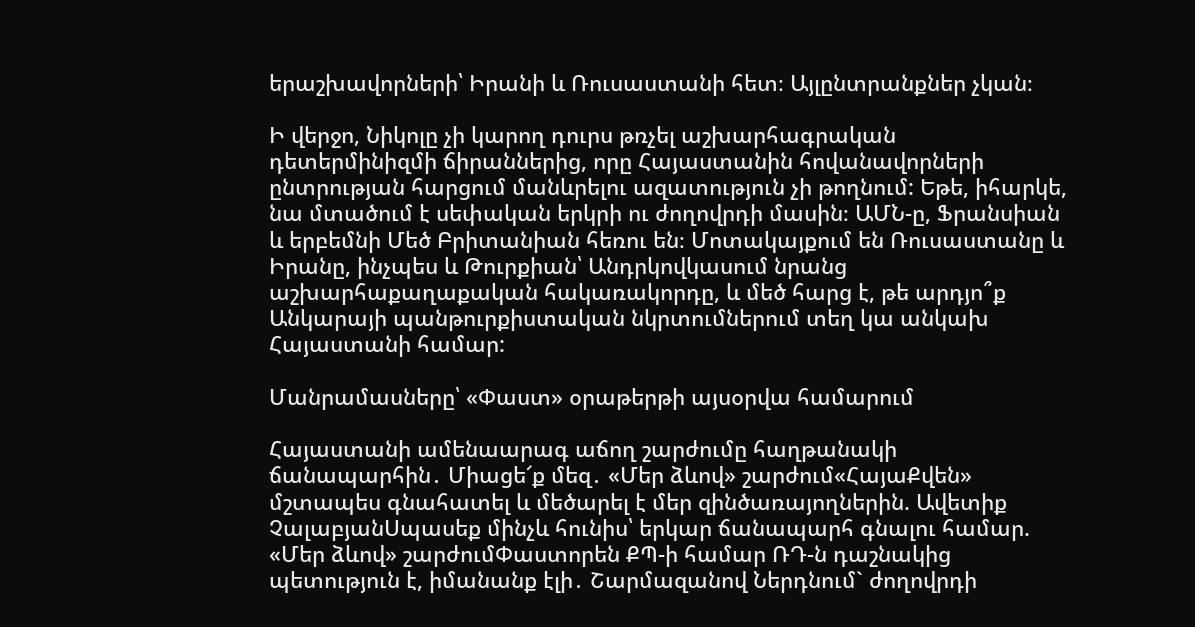երաշխավորների՝ Իրանի և Ռուսաստանի հետ։ Այլընտրանքներ չկան։

Ի վերջո, Նիկոլը չի կարող դուրս թռչել աշխարհագրական դետերմինիզմի ճիրաններից, որը Հայաստանին հովանավորների ընտրության հարցում մանևրելու ազատություն չի թողնում: Եթե, իհարկե, նա մտածում է սեփական երկրի ու ժողովրդի մասին։ ԱՄՆ-ը, Ֆրանսիան և երբեմնի Մեծ Բրիտանիան հեռու են։ Մոտակայքում են Ռուսաստանը և Իրանը, ինչպես և Թուրքիան՝ Անդրկովկասում նրանց աշխարհաքաղաքական հակառակորդը, և մեծ հարց է, թե արդյո՞ք Անկարայի պանթուրքիստական նկրտումներում տեղ կա անկախ Հայաստանի համար:

Մանրամասները՝ «Փաստ» օրաթերթի այսօրվա համարում

Հայաստանի ամենաարագ աճող շարժումը հաղթանակի ճանապարհին․ Միացե՜ք մեզ․ «Մեր ձևով» շարժում«ՀայաՔվեն» մշտապես գնահատել և մեծարել է մեր զինծառայողներին. Ավետիք ՉալաբյանՍպասեք մինչև հունիս՝ երկար ճանապարհ գնալու համար. «Մեր ձևով» շարժումՓաստորեն ՔՊ-ի համար ՌԴ-ն դաշնակից պետություն է, իմանանք էլի․ Շարմազանով Ներդնում` ժողովրդի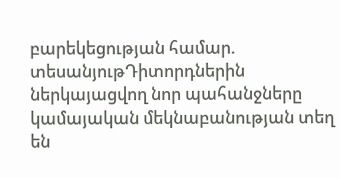բարեկեցության համար. տեսանյութԴիտորդներին ներկայացվող նոր պահանջները կամայական մեկնաբանության տեղ են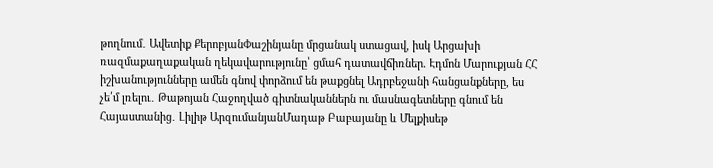թողնում․ Ավետիք ՔերոբյանՓաշինյանը մրցանակ ստացավ, իսկ Արցախի ռազմաքաղաքական ղեկավարությունը՝ ցմահ դատավճիռներ. Էդմոն Մարուքյան ՀՀ իշխանությունները ամեն գնով փորձում են թաքցնել Ադրբեջանի հանցանքները, ես չե՛մ լռելու․ Թաթոյան Հաջողված գիտնականներն ու մասնագետները գնում են Հայաստանից․ Լիլիթ ԱրզումանյանՄադաթ Բաբայանը և Մելքիսեթ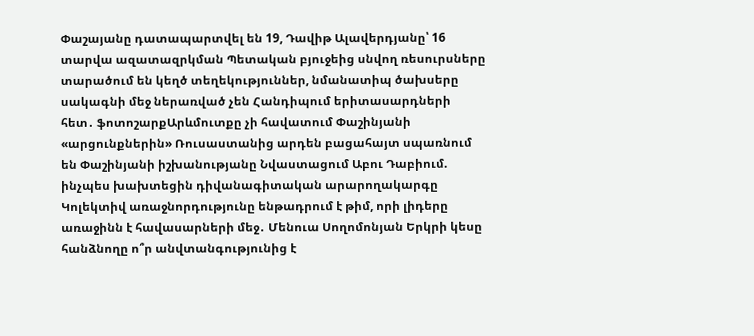Փաշայանը դատապարտվել են 19, Դավիթ Ալավերդյանը՝ 16 տարվա ազատազրկման Պետական բյուջեից սնվող ռեսուրսները տարածում են կեղծ տեղեկություններ, նմանատիպ ծախսերը սակագնի մեջ ներառված չեն Հանդիպում երիտասարդների հետ․ ֆոտոշարքԱրևմուտքը չի հավատում Փաշինյանի «արցունքներին» Ռուսաստանից արդեն բացահայտ սպառնում են Փաշինյանի իշխանությանը Նվաստացում Աբու Դաբիում. ինչպես խախտեցին դիվանագիտական արարողակարգը Կոլեկտիվ առաջնորդությունը ենթադրում է թիմ, որի լիդերը առաջինն է հավասարների մեջ․ Մենուա Սողոմոնյան Երկրի կեսը հանձնողը ո՞ր անվտանգությունից է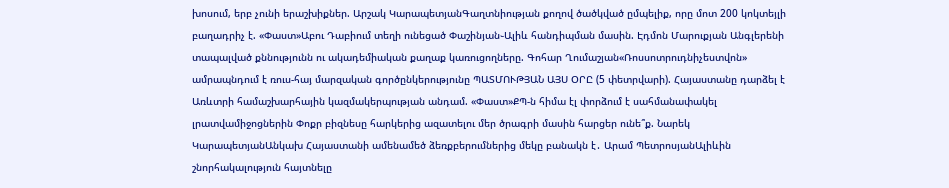խոսում, երբ չունի երաշխիքներ. Արշակ ԿարապետյանԳաղտնիության քողով ծածկված ըմպելիք, որը մոտ 200 կոկտեյլի բաղադրիչ է. «Փաստ»Աբու Դաբիում տեղի ունեցած Փաշինյան֊Ալիև հանդիպման մասին. Էդմոն Մարուքյան Անգլերենի տապալված քննությունն ու ակադեմիական քաղաք կառուցողները. Գոհար Ղումաշյան«Ռոսսոտրուդնիչեստվոն» ամրապնդում է ռուս-հայ մարզական գործընկերությունը ՊԱՏՄՈՒԹՅԱՆ ԱՅՍ ՕՐԸ (5 փետրվարի). Հայաստանը դարձել է Առևտրի համաշխարհային կազմակերպության անդամ. «Փաստ»ՔՊ-ն հիմա էլ փորձում է սահմանափակել լրատվամիջոցներին Փոքր բիզնեսը հարկերից ազատելու մեր ծրագրի մասին հարցեր ունե՞ք. Նարեկ ԿարապետյանԱնկախ Հայաստանի ամենամեծ ձեռքբերումներից մեկը բանակն է․ Արամ ՊետրոսյանԱլիևին շնորհակալություն հայտնելը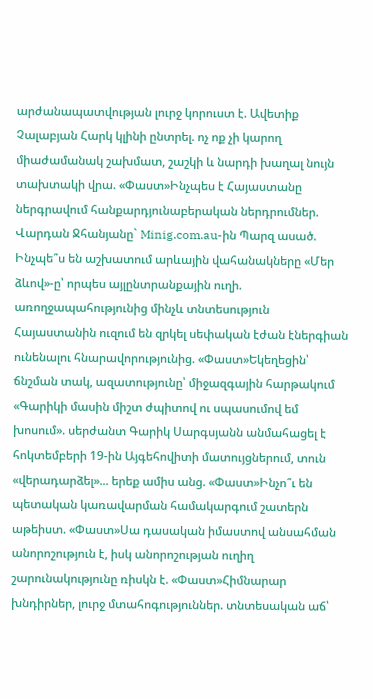արժանապատվության լուրջ կորուստ է. Ավետիք Չալաբյան Հարկ կլինի ընտրել. ոչ ոք չի կարող միաժամանակ շախմատ, շաշկի և նարդի խաղալ նույն տախտակի վրա. «Փաստ»Ինչպես է Հայաստանը ներգրավում հանքարդյունաբերական ներդրումներ. Վարդան Ջհանյանը` Minig.com.au-ին Պարզ ասած. Ինչպե՞ս են աշխատում արևային վահանակները «Մեր ձևով»-ը՝ որպես այլընտրանքային ուղի. առողջապահությունից մինչև տնտեսություն Հայաստանին ուզում են զրկել սեփական էժան էներգիան ունենալու հնարավորությունից. «Փաստ»Եկեղեցին՝ ճնշման տակ, ազատությունը՝ միջազգային հարթակում «Գարիկի մասին միշտ ժպիտով ու սպասումով եմ խոսում». սերժանտ Գարիկ Սարգսյանն անմահացել է հոկտեմբերի 19-ին Այգեհովիտի մատույցներում, տուն «վերադարձել»... երեք ամիս անց. «Փաստ»Ինչո՞ւ են պետական կառավարման համակարգում շատերն աթեիստ. «Փաստ»Սա դասական իմաստով անսահման անորոշություն է, իսկ անորոշության ուղիղ շարունակությունը ռիսկն է. «Փաստ»Հիմնարար խնդիրներ, լուրջ մտահոգություններ. տնտեսական աճ՝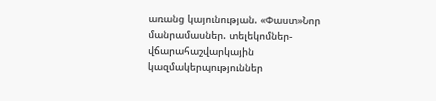առանց կայունության. «Փաստ»Նոր մանրամասներ. տելեկոմներ-վճարահաշվարկային կազմակերպություններ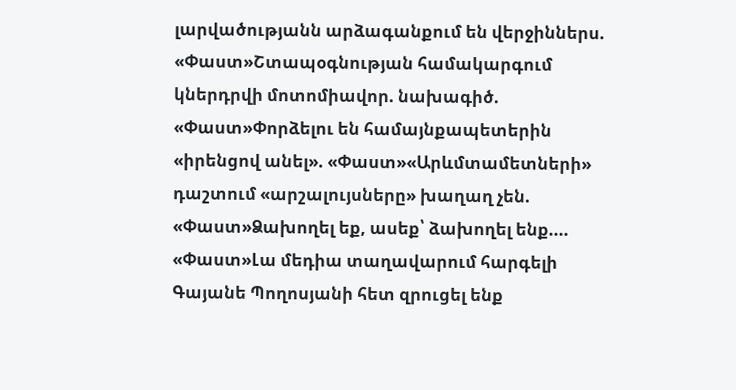լարվածությանն արձագանքում են վերջիններս. «Փաստ»Շտապօգնության համակարգում կներդրվի մոտոմիավոր. նախագիծ. «Փաստ»Փորձելու են համայնքապետերին «իրենցով անել». «Փաստ»«Արևմտամետների» դաշտում «արշալույսները» խաղաղ չեն. «Փաստ»Ձախողել եք, ասեք՝ ձախողել ենք.... «Փաստ»Լա մեդիա տաղավարում հարգելի Գայանե Պողոսյանի հետ զրուցել ենք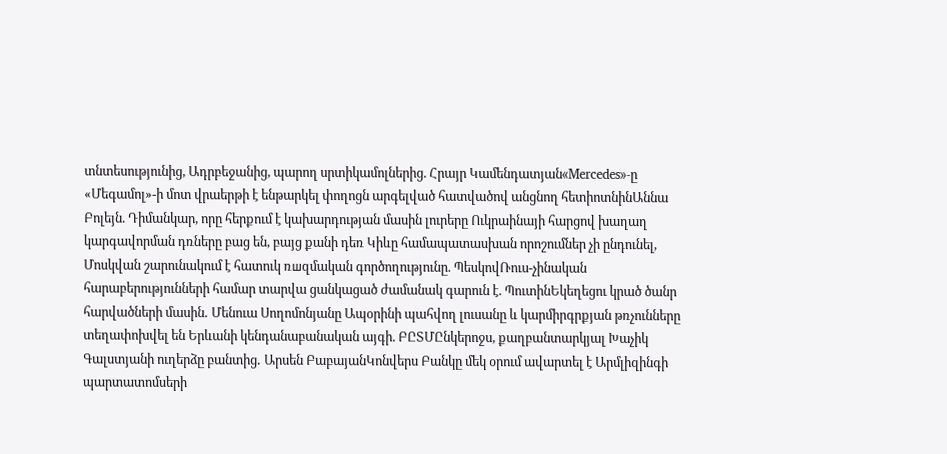տնտեսությունից, Ադրբեջանից, պարող սրտիկամոլներից. Հրայր Կամենդատյան«Mercedes»-ը «Մեգամոլ»-ի մոտ վրաերթի է ենթարկել փողոցն արգելված հատվածով անցնող հետիոտնինԱննա Բոլեյն. Դիմանկար, որը հերքում է կախարդության մասին լուրերը Ուկրաինայի հարցով խաղաղ կարգավորման դռները բաց են, բայց քանի դեռ Կիևը համապատասխան որոշումներ չի ընդունել, Մոսկվան շարունակում է հատուկ ռшզմական գործողությունը. ՊեսկովՌուս-չինական հարաբերությունների համար տարվա ցանկացած ժամանակ գարուն է. ՊուտինԵկեղեցու կրած ծանր հարվածների մասին․ Մենուա Սողոմոնյանը Ապօրինի պահվող լուսանը և կարմիրգրքյան թռչունները տեղափոխվել են Երևանի կենդանաբանական այգի. ԲԸՏՄԸնկերոջս, քաղբանտարկյալ Խաչիկ Գալստյանի ուղերձը բանտից․ Արսեն ԲաբայանԿոնվերս Բանկը մեկ օրում ավարտել է Արմլիզինգի պարտատոմսերի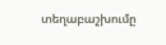տեղաբաշխումը